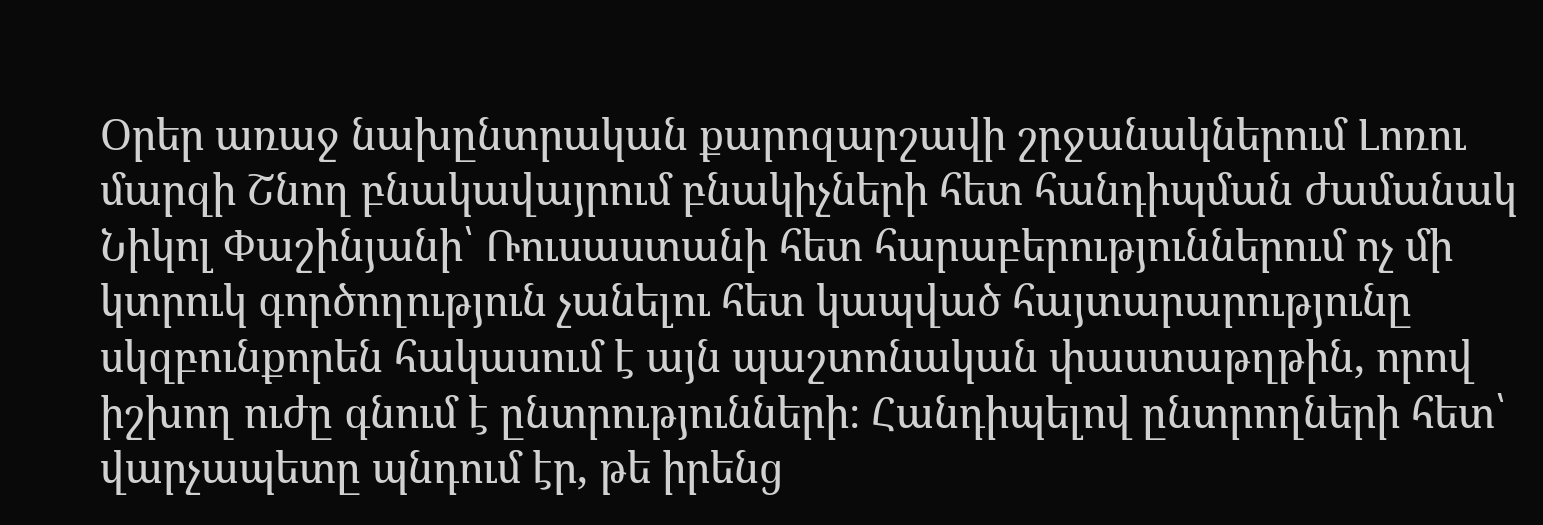Օրեր առաջ նախընտրական քարոզարշավի շրջանակներում Լոռու մարզի Շնող բնակավայրում բնակիչների հետ հանդիպման ժամանակ Նիկոլ Փաշինյանի՝ Ռուսաստանի հետ հարաբերություններում ոչ մի կտրուկ գործողություն չանելու հետ կապված հայտարարությունը սկզբունքորեն հակասում է այն պաշտոնական փաստաթղթին, որով իշխող ուժը գնում է ընտրությունների։ Հանդիպելով ընտրողների հետ՝ վարչապետը պնդում էր, թե իրենց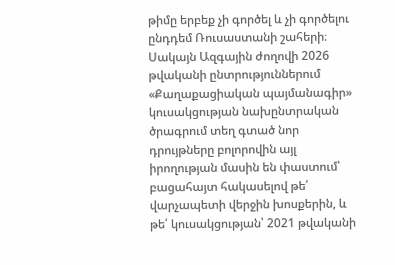թիմը երբեք չի գործել և չի գործելու ընդդեմ Ռուսաստանի շահերի։ Սակայն Ազգային ժողովի 2026 թվականի ընտրություններում «Քաղաքացիական պայմանագիր» կուսակցության նախընտրական ծրագրում տեղ գտած նոր դրույթները բոլորովին այլ իրողության մասին են փաստում՝ բացահայտ հակասելով թե՛ վարչապետի վերջին խոսքերին, և թե՛ կուսակցության՝ 2021 թվականի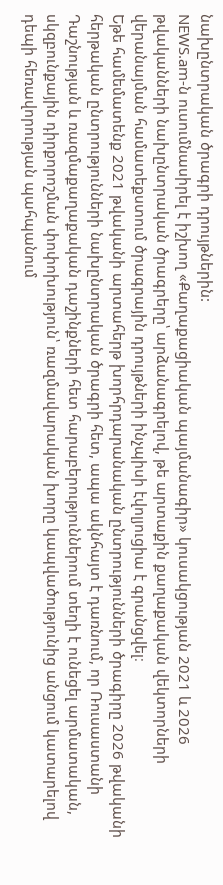նախընտրական ծրագրի դրույթներին:
NEWS.am-ն ուսումնասիրել է իշխող «Քաղաքացիական պայմանագիր» կուսակցության 2021 և 2026 թվականների նախընտրական ծրագրերը՝ արձանագրելով, թե արտաքին քաղաքական վեկտորների վերանայման համատեքստում ծրագրային դրույթների ինչպիսի էվոլյուցիա է գրանցվել։
Եթե համեմատենք 2021 թվականի արտահերթ խորհրդարանական ընտրությունների ծրագիրը 2026 թվականի հերթական ընտրությունների նախընտրական ծրագրի հետ, ապա ակնհայտ է դառնում, որ Ռուսաստանի Դաշնության և ռազմաքաղաքական դաշինքների հետ հարաբերություններում տեղի է ունեցել արմատական, սկզբունքային դիրքորոշման փոփոխություն՝ ռազմավարական խորը կապվածությունից անցում կատարելով դեպի հեռավորության պահպանում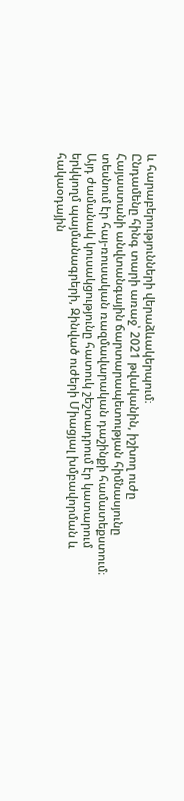և հարաբերությունների վերաձևակերպում։
Ընդամենը հինգ տարի առաջ՝ 2021 թվականին, իշխող ուժը Հայաստանի անվտանգային ճարտարապետության հիմնասյունը տեսնում էր հայ-ռուսական ռազմավարական դաշինքի համատեքստում։ Այդ ժամանակ կուսակցությունը հատուկ շեշտադրում էր կատարում երկկողմ պայմանագրերի, Զինված ուժերի Միացյալ խմբավորման և հակաօդային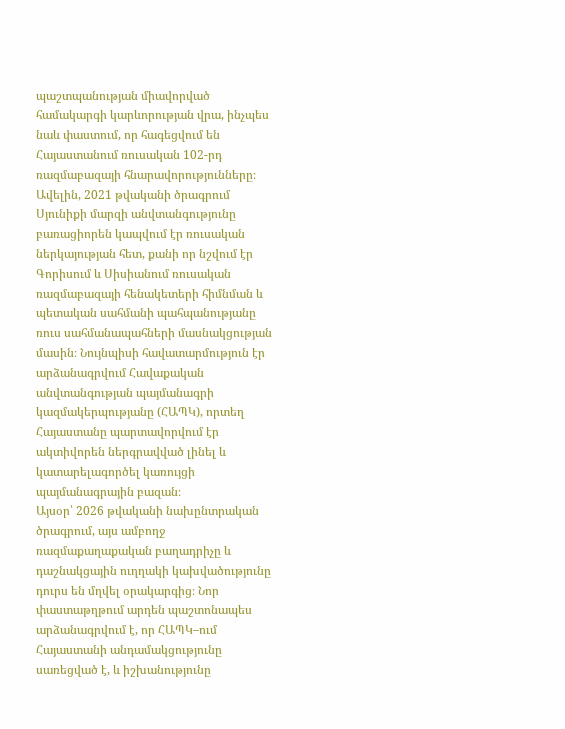պաշտպանության միավորված համակարգի կարևորության վրա, ինչպես նաև փաստում, որ հագեցվում են Հայաստանում ռուսական 102-րդ ռազմաբազայի հնարավորությունները։ Ավելին, 2021 թվականի ծրագրում Սյունիքի մարզի անվտանգությունը բառացիորեն կապվում էր ռուսական ներկայության հետ, քանի որ նշվում էր Գորիսում և Սիսիանում ռուսական ռազմաբազայի հենակետերի հիմնման և պետական սահմանի պահպանությանը ռուս սահմանապահների մասնակցության մասին։ Նույնպիսի հավատարմություն էր արձանագրվում Հավաքական անվտանգության պայմանագրի կազմակերպությանը (ՀԱՊԿ), որտեղ Հայաստանը պարտավորվում էր ակտիվորեն ներգրավված լինել և կատարելագործել կառույցի պայմանագրային բազան։
Այսօր՝ 2026 թվականի նախընտրական ծրագրում, այս ամբողջ ռազմաքաղաքական բաղադրիչը և դաշնակցային ուղղակի կախվածությունը դուրս են մղվել օրակարգից։ Նոր փաստաթղթում արդեն պաշտոնապես արձանագրվում է, որ ՀԱՊԿ–ում Հայաստանի անդամակցությունը սառեցված է, և իշխանությունը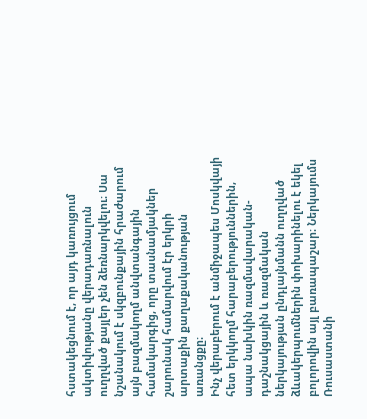հստակեցնում է, որ այդ կառույցում ակտիվությանը վերադառնալուն ուղղված քայլեր չեն ձեռնարկվելու։ Սա նշանակում է սկզբունքային հրաժարում այն բազմակողմ անվտանգային համակարգից, որը տասնամյակներ շարունակ համարվում էր երկրի արտաքին քաղաքականության առանցքը։
Ինչ վերաբերում է անմիջապես Մոսկվայի հետ երկկողմ հարաբերություններին, ապա նախկին ռազմավարական-դաշնակցային և ռազմական ներկայության ընդլայնմանն ուղղված ձևակերպումներին փոխարինելու է եկել բոլորովին այլ բառապաշար։ Ներկայումս Ռուսաստանի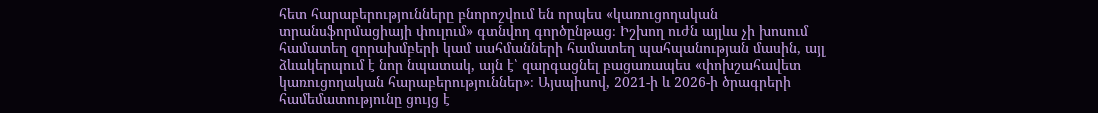հետ հարաբերությունները բնորոշվում են որպես «կառուցողական տրանսֆորմացիայի փուլում» գտնվող գործընթաց։ Իշխող ուժն այլևս չի խոսում համատեղ զորախմբերի կամ սահմանների համատեղ պահպանության մասին, այլ ձևակերպում է նոր նպատակ, այն է՝ զարգացնել բացառապես «փոխշահավետ կառուցողական հարաբերություններ»։ Այսպիսով, 2021-ի և 2026-ի ծրագրերի համեմատությունը ցույց է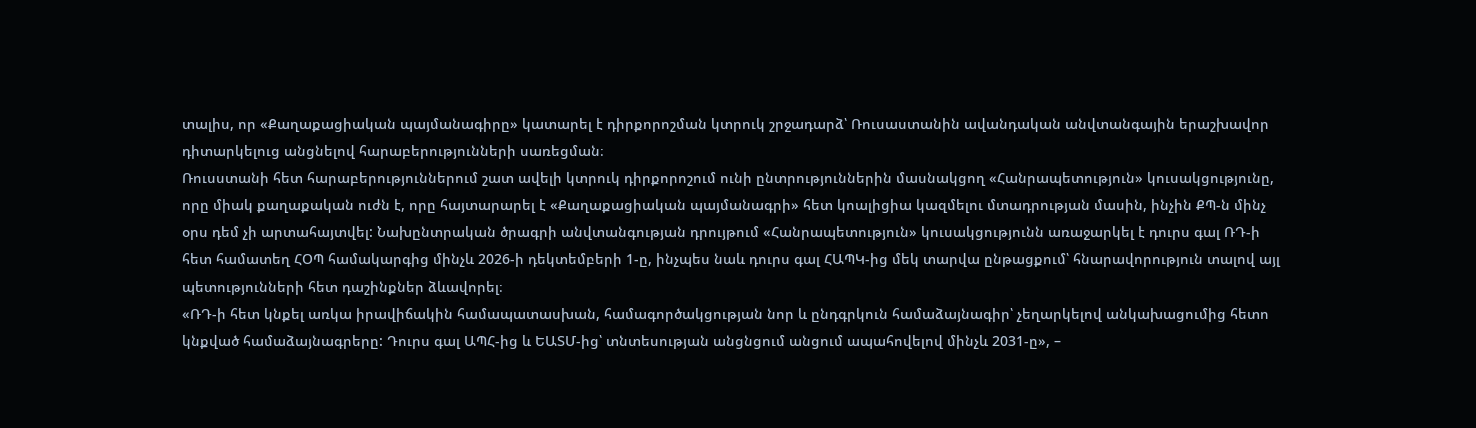տալիս, որ «Քաղաքացիական պայմանագիրը» կատարել է դիրքորոշման կտրուկ շրջադարձ՝ Ռուսաստանին ավանդական անվտանգային երաշխավոր դիտարկելուց անցնելով հարաբերությունների սառեցման։
Ռուսստանի հետ հարաբերություններում շատ ավելի կտրուկ դիրքորոշում ունի ընտրություններին մասնակցող «Հանրապետություն» կուսակցությունը, որը միակ քաղաքական ուժն է, որը հայտարարել է «Քաղաքացիական պայմանագրի» հետ կոալիցիա կազմելու մտադրության մասին, ինչին ՔՊ-ն մինչ օրս դեմ չի արտահայտվել: Նախընտրական ծրագրի անվտանգության դրույթում «Հանրապետություն» կուսակցությունն առաջարկել է դուրս գալ ՌԴ-ի հետ համատեղ ՀՕՊ համակարգից մինչև 2026-ի դեկտեմբերի 1-ը, ինչպես նաև դուրս գալ ՀԱՊԿ-ից մեկ տարվա ընթացքում՝ հնարավորություն տալով այլ պետությունների հետ դաշինքներ ձևավորել։
«ՌԴ-ի հետ կնքել առկա իրավիճակին համապատասխան, համագործակցության նոր և ընդգրկուն համաձայնագիր՝ չեղարկելով անկախացումից հետո կնքված համաձայնագրերը: Դուրս գալ ԱՊՀ-ից և ԵԱՏՄ-ից՝ տնտեսության անցնցում անցում ապահովելով մինչև 2031-ը», –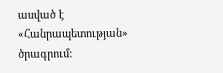ասված է «Հանրապետության» ծրագրում: